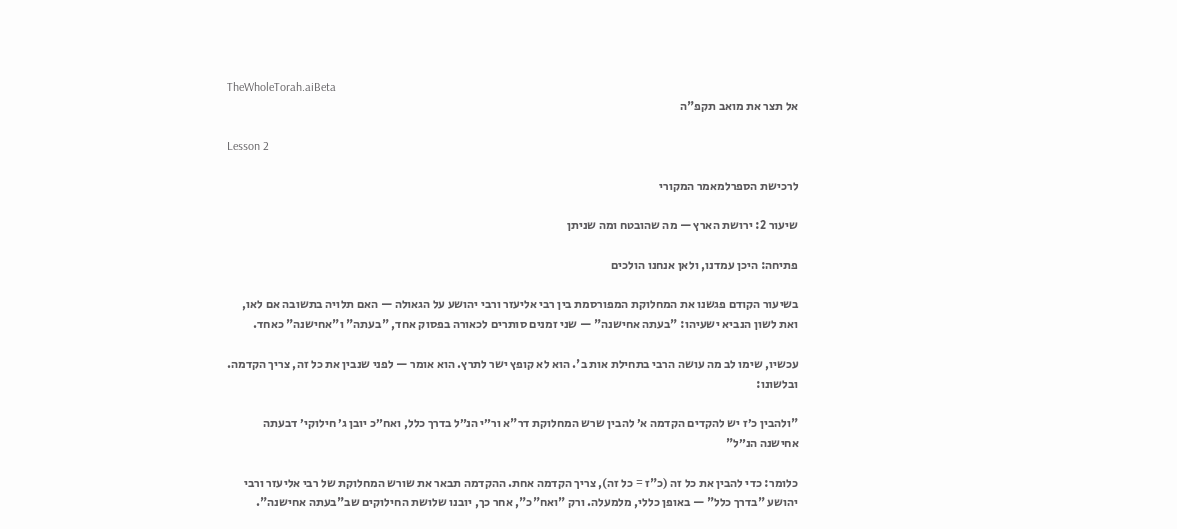TheWholeTorah.aiBeta
אל תצר את מואב תקפ"ה

Lesson 2

לרכישת הספרלמאמר המקורי

שיעור 2: ירושת הארץ — מה שהובטח ומה שניתן

פתיחה: היכן עמדנו, ולאן אנחנו הולכים

בשיעור הקודם פגשנו את המחלוקת המפורסמת בין רבי אליעזר ורבי יהושע על הגאולה — האם תלויה בתשובה אם לאו, ואת לשון הנביא ישעיהו: "בעתה אחישנה" — שני זמנים סותרים לכאורה בפסוק אחד, "בעתה" ו"אחישנה" כאחד.

עכשיו, שימו לב מה עושה הרבי בתחילת אות ב'. הוא לא קופץ ישר לתרץ. הוא אומר — לפני שנבין את כל זה, צריך הקדמה. ובלשונו:

"ולהבין כ׳ז יש להקדים הקדמה א׳ להבין שרש המחלוקת דר"א ור״י הנ״ל בדרך כלל, ואח״כ יובן ג׳ חילוקי׳ דבעתה אחישנה הנ״ל"

כלומר: כדי להבין את כל זה (כ"ז = כל זה), צריך הקדמה אחת. ההקדמה תבאר את שורש המחלוקת של רבי אליעזר ורבי יהושע "בדרך כלל" — באופן כללי, מלמעלה. ורק "ואח"כ", אחר כך, יובנו שלושת החילוקים שב"בעתה אחישנה".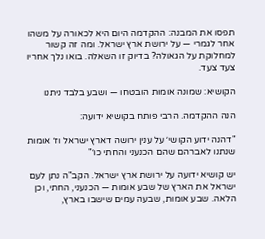תפסו את המבנה: ההקדמה היום היא לכאורה על משהו אחר לגמרי — על ירושת ארץ ישראל. ומה זה קשור למחלוקת על הגאולה? בדיוק זו השאלה. בואו נלך אחריו צעד צעד.

הקושיא: שמונה אומות הובטחו — ושבע בלבד ניתנו

הנה ההקדמה. הרבי פותח בקושיא ידועה:

"דהנה ידוע הקושי׳ על ענין ירושה דארץ ישראל וז׳ אומות שנתנו לאברהם שהם הכנעני והחתי כו׳"

יש קושיא ידועה על ירושת ארץ ישראל. הקב"ה נתן לעם ישראל את הארץ של שבע אומות — הכנעני, החתי, וכן הלאה. שבע אומות, שבעה עמים שישבו בארץ,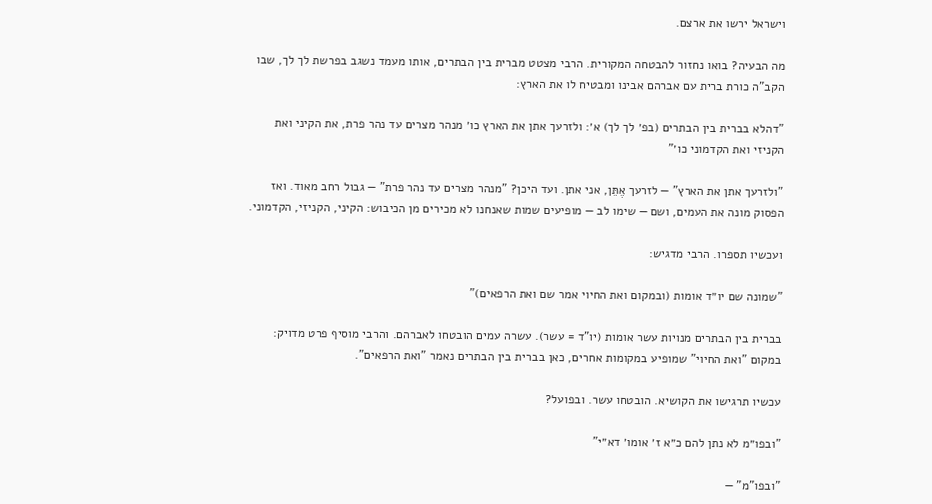וישראל ירשו את ארצם.

מה הבעיה? בואו נחזור להבטחה המקורית. הרבי מצטט מברית בין הבתרים, אותו מעמד נשגב בפרשת לך לך, שבו הקב"ה כורת ברית עם אברהם אבינו ומבטיח לו את הארץ:

"דהלא בברית בין הבתרים (בפ׳ לך לך) א׳: ולזרעך אתן את הארץ כו׳ מנהר מצרים עד נהר פרת, את הקיני ואת הקניזי ואת הקדמוני כו׳"

"ולזרעך אתן את הארץ" — לזרעך אֶתֵּן, אני אתן. ועד היכן? "מנהר מצרים עד נהר פרת" — גבול רחב מאוד. ואז הפסוק מונה את העמים, ושם — שימו לב — מופיעים שמות שאנחנו לא מכירים מן הכיבוש: הקיני, הקניזי, הקדמוני.

ועכשיו תספרו. הרבי מדגיש:

"שמונה שם יו״ד אומות (ובמקום ואת החיוי אמר שם ואת הרפאים)"

בברית בין הבתרים מנויות עשר אומות (יו"ד = עשר). עשרה עמים הובטחו לאברהם. והרבי מוסיף פרט מדויק: במקום "ואת החיוי" שמופיע במקומות אחרים, כאן בברית בין הבתרים נאמר "ואת הרפאים".

עכשיו תרגישו את הקושיא. הובטחו עשר. ובפועל?

"ובפו״מ לא נתן להם כ״א ז׳ אומו׳ דא״י"

"ובפו"מ" —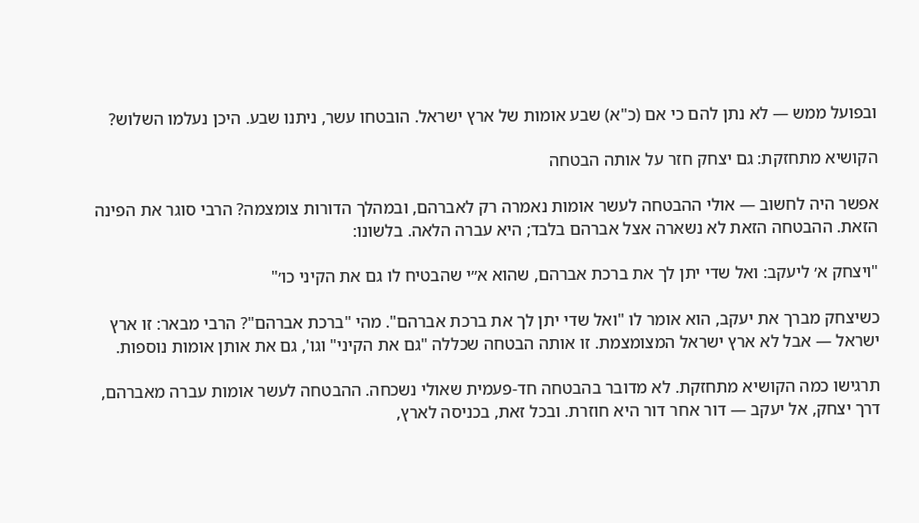ובפועל ממש — לא נתן להם כי אם (כ"א) שבע אומות של ארץ ישראל. הובטחו עשר, ניתנו שבע. היכן נעלמו השלוש?

הקושיא מתחזקת: גם יצחק חזר על אותה הבטחה

אפשר היה לחשוב — אולי ההבטחה לעשר אומות נאמרה רק לאברהם, ובמהלך הדורות צומצמה? הרבי סוגר את הפינה הזאת. ההבטחה הזאת לא נשארה אצל אברהם בלבד; היא עברה הלאה. בלשונו:

"ויצחק א׳ ליעקב: ואל שדי יתן לך את ברכת אברהם, שהוא א״י שהבטיח לו גם את הקיני כו׳"

כשיצחק מברך את יעקב, הוא אומר לו "ואל שדי יתן לך את ברכת אברהם". מהי "ברכת אברהם"? הרבי מבאר: זו ארץ ישראל — אבל לא ארץ ישראל המצומצמת. זו אותה הבטחה שכללה "גם את הקיני" וגו', גם את אותן אומות נוספות.

תרגישו כמה הקושיא מתחזקת. לא מדובר בהבטחה חד-פעמית שאולי נשכחה. ההבטחה לעשר אומות עברה מאברהם, דרך יצחק, אל יעקב — דור אחר דור היא חוזרת. ובכל זאת, בכניסה לארץ,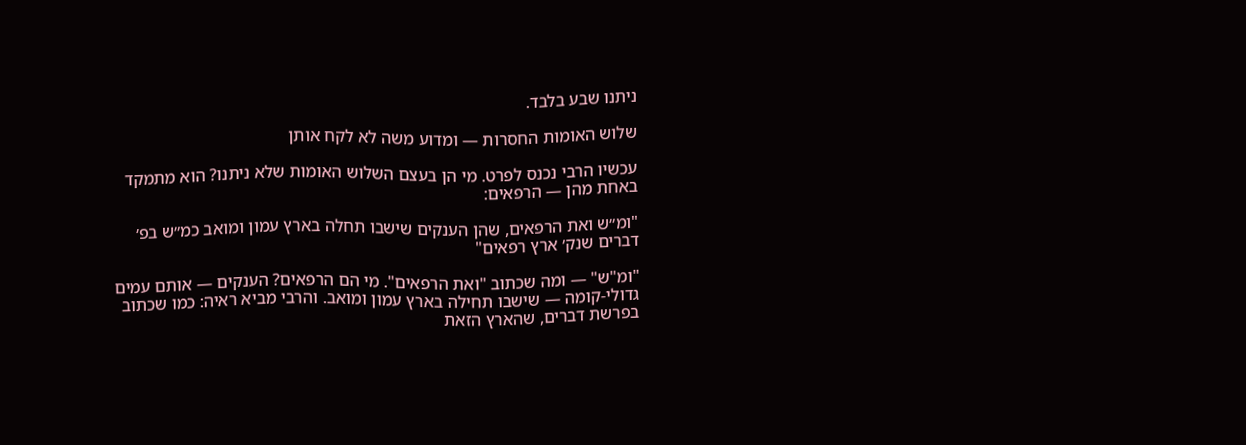ניתנו שבע בלבד.

שלוש האומות החסרות — ומדוע משה לא לקח אותן

עכשיו הרבי נכנס לפרט. מי הן בעצם השלוש האומות שלא ניתנו? הוא מתמקד באחת מהן — הרפאים:

"ומ״ש ואת הרפאים, שהן הענקים שישבו תחלה בארץ עמון ומואב כמ״ש בפ׳ דברים שנק׳ ארץ רפאים"

"ומ"ש" — ומה שכתוב "ואת הרפאים". מי הם הרפאים? הענקים — אותם עמים גדולי-קומה — שישבו תחילה בארץ עמון ומואב. והרבי מביא ראיה: כמו שכתוב בפרשת דברים, שהארץ הזאת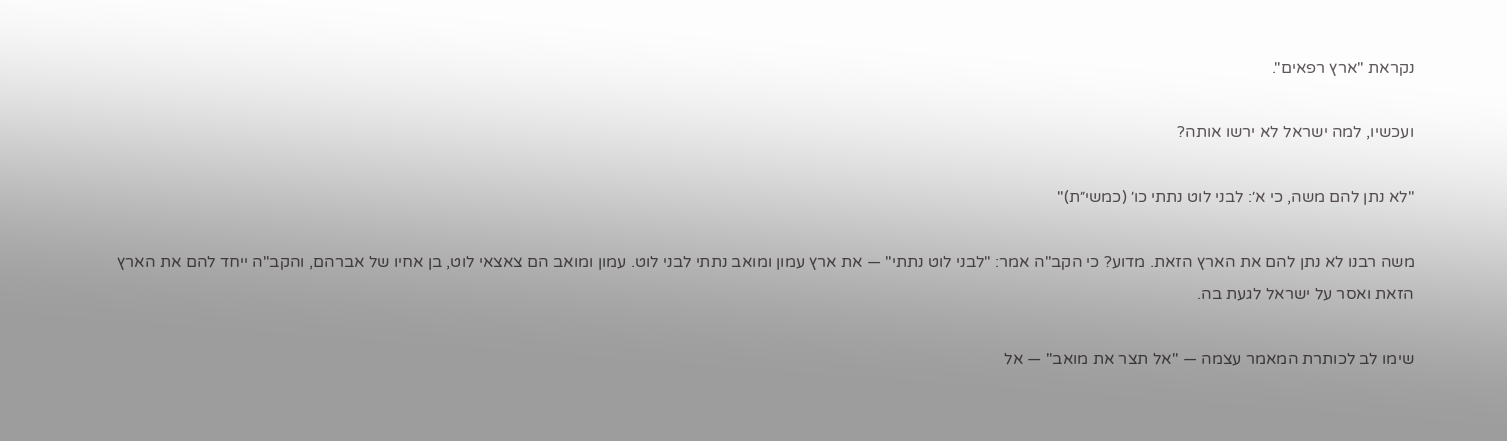נקראת "ארץ רפאים".

ועכשיו, למה ישראל לא ירשו אותה?

"לא נתן להם משה, כי א׳: לבני לוט נתתי כו׳ (כמשי״ת)"

משה רבנו לא נתן להם את הארץ הזאת. מדוע? כי הקב"ה אמר: "לבני לוט נתתי" — את ארץ עמון ומואב נתתי לבני לוט. עמון ומואב הם צאצאי לוט, בן אחיו של אברהם, והקב"ה ייחד להם את הארץ הזאת ואסר על ישראל לגעת בה.

שימו לב לכותרת המאמר עצמה — "אל תצר את מואב" — אל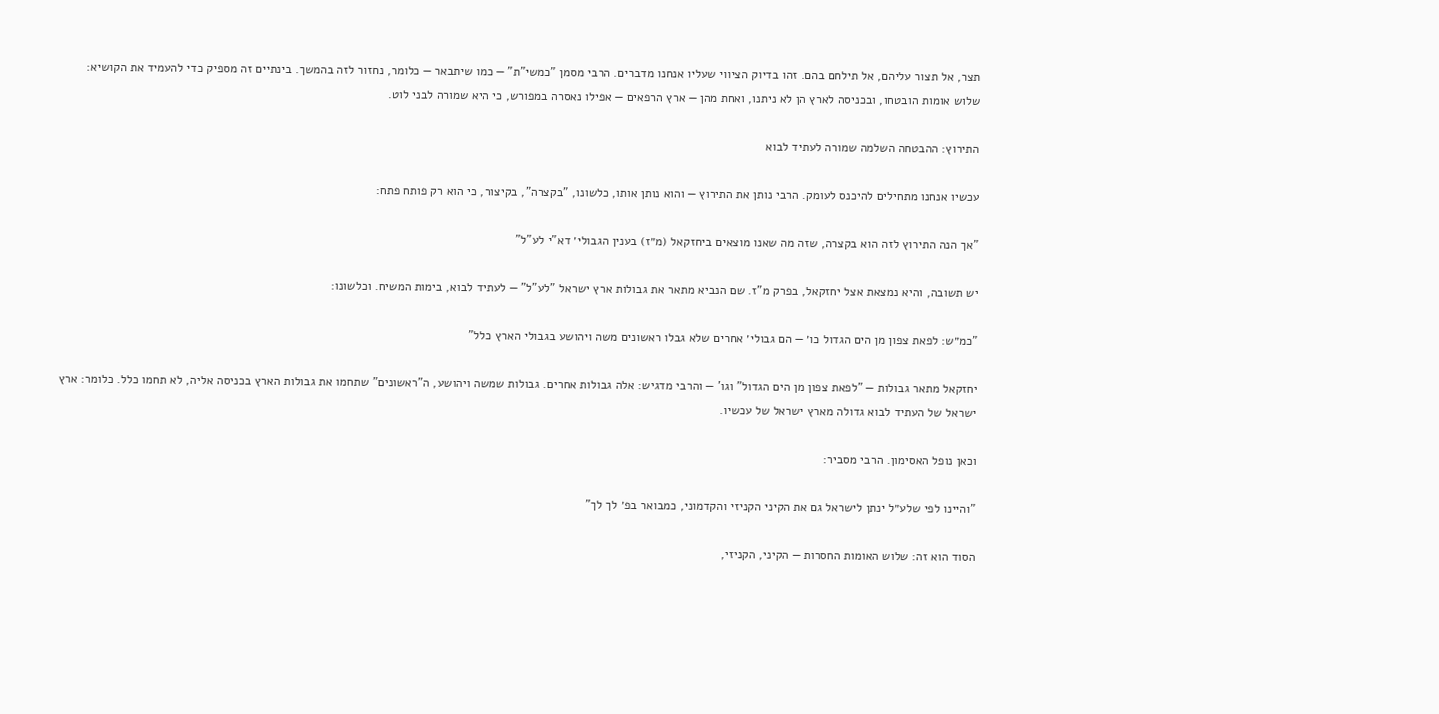תצר, אל תצור עליהם, אל תילחם בהם. זהו בדיוק הציווי שעליו אנחנו מדברים. הרבי מסמן "כמשי"ת" — כמו שיתבאר — כלומר, נחזור לזה בהמשך. בינתיים זה מספיק כדי להעמיד את הקושיא: שלוש אומות הובטחו, ובכניסה לארץ הן לא ניתנו, ואחת מהן — ארץ הרפאים — אפילו נאסרה במפורש, כי היא שמורה לבני לוט.

התירוץ: ההבטחה השלמה שמורה לעתיד לבוא

עכשיו אנחנו מתחילים להיכנס לעומק. הרבי נותן את התירוץ — והוא נותן אותו, כלשונו, "בקצרה", בקיצור, כי הוא רק פותח פתח:

"אך הנה התירוץ לזה הוא בקצרה, שזה מה שאנו מוצאים ביחזקאל (מ״ז) בענין הגבולי׳ דא"י לע"ל"

יש תשובה, והיא נמצאת אצל יחזקאל, בפרק מ"ז. שם הנביא מתאר את גבולות ארץ ישראל "לע"ל" — לעתיד לבוא, בימות המשיח. וכלשונו:

"כמ״ש: לפאת צפון מן הים הגדול כו׳ — הם גבולי׳ אחרים שלא גבלו ראשונים משה ויהושע בגבולי הארץ כלל"

יחזקאל מתאר גבולות — "לפאת צפון מן הים הגדול" וגו' — והרבי מדגיש: אלה גבולות אחרים. גבולות שמשה ויהושע, ה"ראשונים" שתחמו את גבולות הארץ בכניסה אליה, לא תחמו כלל. כלומר: ארץ ישראל של העתיד לבוא גדולה מארץ ישראל של עכשיו.

וכאן נופל האסימון. הרבי מסביר:

"והיינו לפי שלע״ל ינתן לישראל גם את הקיני הקניזי והקדמוני, כמבואר בפ׳ לך לך"

הסוד הוא זה: שלוש האומות החסרות — הקיני, הקניזי,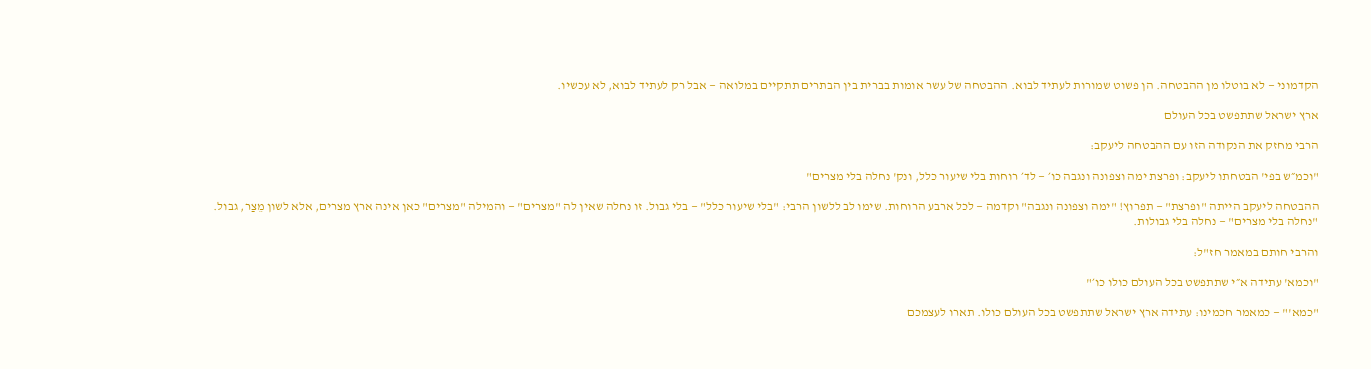הקדמוני — לא בוטלו מן ההבטחה. הן פשוט שמורות לעתיד לבוא. ההבטחה של עשר אומות בברית בין הבתרים תתקיים במלואה — אבל רק לעתיד לבוא, לא עכשיו.

ארץ ישראל שתתפשט בכל העולם

הרבי מחזק את הנקודה הזו עם ההבטחה ליעקב:

"וכמ״ש בפי' הבטחתו ליעקב: ופרצת ימה וצפונה ונגבה כו׳ — לד׳ רוחות בלי שיעור כלל, ונק' נחלה בלי מצרים"

ההבטחה ליעקב הייתה "ופרצת" — תפרוץ! "ימה וצפונה ונגבה" וקדמה — לכל ארבע הרוחות. שימו לב ללשון הרבי: "בלי שיעור כלל" — בלי גבול. זו נחלה שאין לה "מצרים" — והמילה "מצרים" כאן אינה ארץ מצרים, אלא לשון מֵצַר, גבול. "נחלה בלי מצרים" — נחלה בלי גבולות.

והרבי חותם במאמר חז"ל:

"וכמא' עתידה א״י שתתפשט בכל העולם כולו כו׳"

"כמא'" — כמאמר חכמינו: עתידה ארץ ישראל שתתפשט בכל העולם כולו. תארו לעצמכם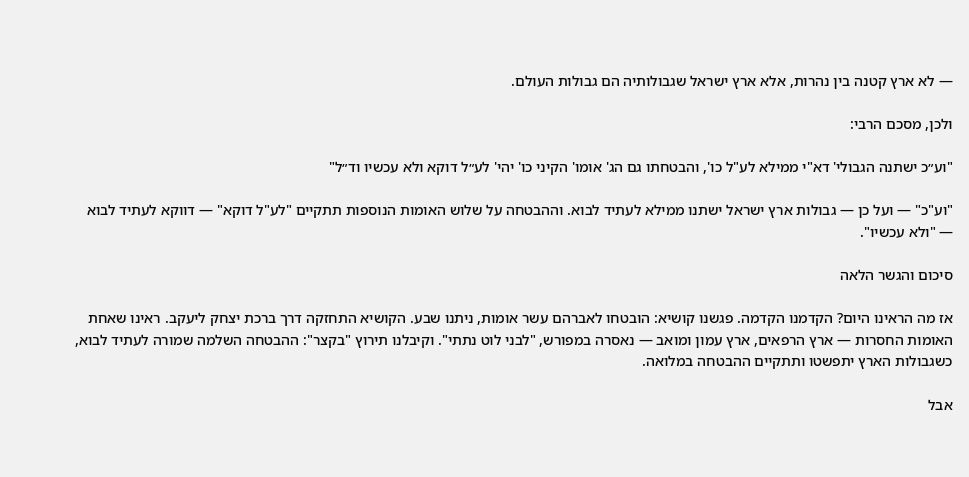— לא ארץ קטנה בין נהרות, אלא ארץ ישראל שגבולותיה הם גבולות העולם.

ולכן, מסכם הרבי:

"וע״כ ישתנה הגבולי' דא"י ממילא לע"ל כו', והבטחתו גם הג' אומו' הקיני כו' יהי' לע״ל דוקא ולא עכשיו וד״ל"

"וע"כ" — ועל כן — גבולות ארץ ישראל ישתנו ממילא לעתיד לבוא. וההבטחה על שלוש האומות הנוספות תתקיים "לע"ל דוקא" — דווקא לעתיד לבוא — "ולא עכשיו".

סיכום והגשר הלאה

אז מה הראינו היום? הקדמנו הקדמה. פגשנו קושיא: הובטחו לאברהם עשר אומות, ניתנו שבע. הקושיא התחזקה דרך ברכת יצחק ליעקב. ראינו שאחת האומות החסרות — ארץ הרפאים, ארץ עמון ומואב — נאסרה במפורש, "לבני לוט נתתי". וקיבלנו תירוץ "בקצר": ההבטחה השלמה שמורה לעתיד לבוא, כשגבולות הארץ יתפשטו ותתקיים ההבטחה במלואה.

אבל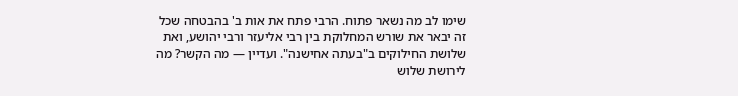שימו לב מה נשאר פתוח. הרבי פתח את אות ב' בהבטחה שכל זה יבאר את שורש המחלוקת בין רבי אליעזר ורבי יהושע, ואת שלושת החילוקים ב"בעתה אחישנה". ועדיין — מה הקשר? מה לירושת שלוש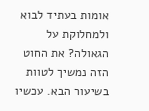אומות בעתיד לבוא ולמחלוקת על הגאולה? את החוט הזה נמשיך לטוות בשיעור הבא. עכשיו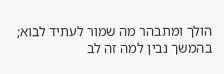הולך ומתבהר מה שמור לעתיד לבוא; בהמשך נבין למה זה לב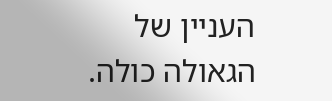העניין של הגאולה כולה.